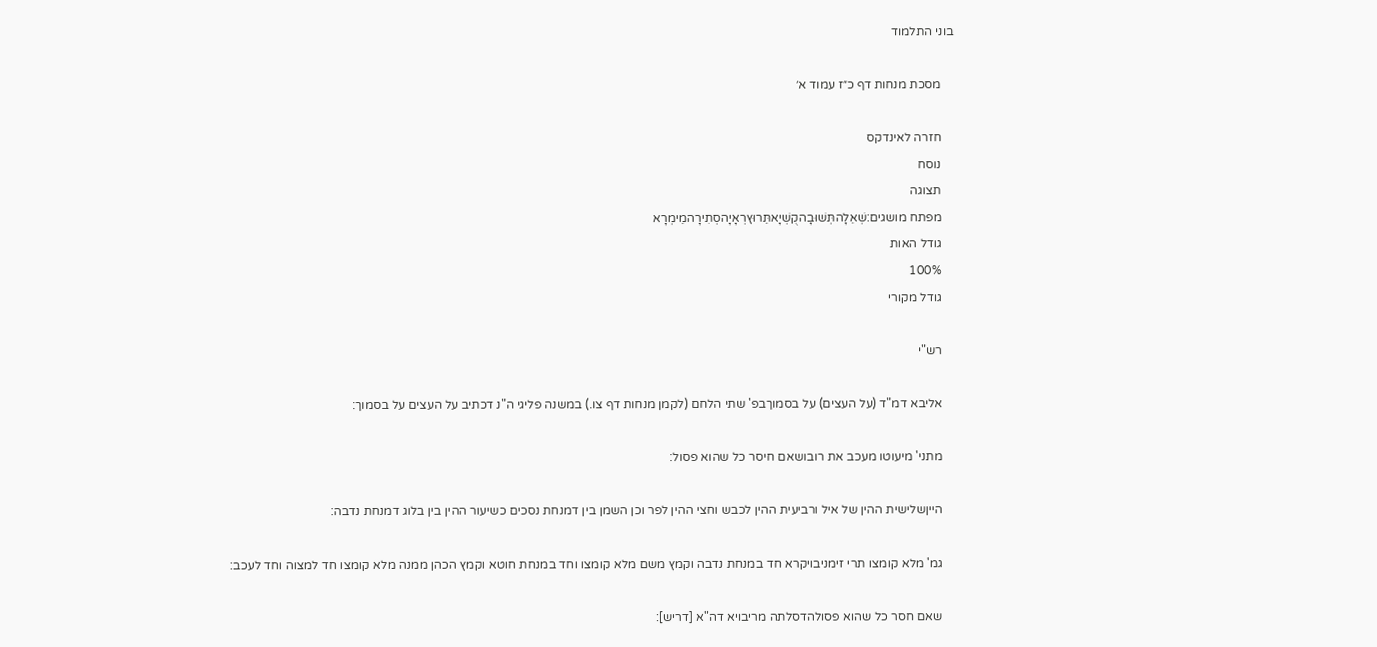בוני התלמוד

    מסכת מנחות דף כ״ז עמוד א׳

    חזרה לאינדקס
    נוסח
    תצוגה
    מפתח מושגים:שְׁאֵלָהתְּשׁוּבָהקֻשְׁיָאתֵּרוּץרְאָיָהסְתִירָהמֵימְרָא
    גודל האות
    100%
    גודל מקורי

    רש"י

    אליבא דמ"ד (על העצים) על בסמוךבפ' שתי הלחם (לקמן מנחות דף צו.) במשנה פליגי ה"נ דכתיב על העצים על בסמוך:

    מתני' מיעוטו מעכב את רובושאם חיסר כל שהוא פסול:

    הייןשלישית ההין של איל ורביעית ההין לכבש וחצי ההין לפר וכן השמן בין דמנחת נסכים כשיעור ההין בין בלוג דמנחת נדבה:

    גמ' מלא קומצו תרי זימניבויקרא חד במנחת נדבה וקמץ משם מלא קומצו וחד במנחת חוטא וקמץ הכהן ממנה מלא קומצו חד למצוה וחד לעכב:

    שאם חסר כל שהוא פסולהדסלתה מריבויא דה"א [דריש]: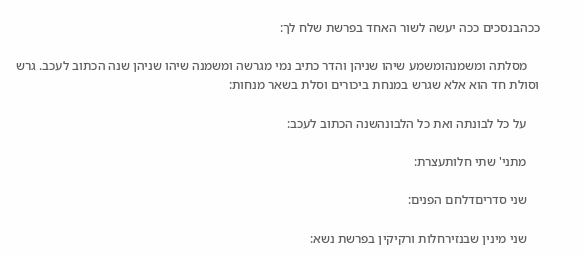ככהבנסכים ככה יעשה לשור האחד בפרשת שלח לך:

    מסלתה ומשמנהומשמע שיהו שניהן והדר כתיב נמי מגרשה ומשמנה שיהו שניהן שנה הכתוב לעכב. גרש וסולת חד הוא אלא שגרש במנחת ביכורים וסלת בשאר מנחות:

    על כל לבונתה ואת כל הלבונהשנה הכתוב לעכב:

    מתני' שתי חלותעצרת:

    שני סדריםדלחם הפנים:

    שני מינין שבנזירחלות ורקיקין בפרשת נשא: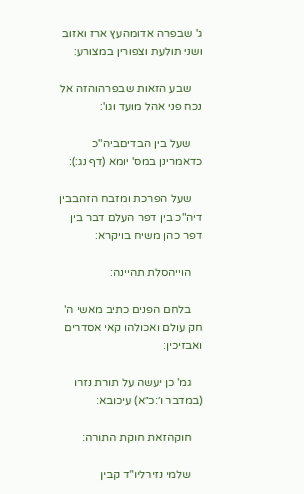ג' שבפרה אדומהעץ ארז ואזוב ושני תולעת וצפורין במצורע:

    שבע הזאות שבפרהוהזה אל נכח פני אהל מועד וגו':

    שעל בין הבדיםביה"כ כדאמרינן במס' יומא (דף נג:):

    שעל הפרכת ומזבח הזהבבין דיה"כ בין דפר העלם דבר בין דפר כהן משיח בויקרא:

    הוייהסלת תהיינה:

    בלחם הפנים כתיב מאשי ה' חק עולם ואכולהו קאי אסדרים ואבזיכין:

    גמ' כן יעשה על תורת נזרו (במדבר ו׳:כ״א) עיכובא:

    חוקהזאת חוקת התורה:

    שלמי נזירליו"ד קבין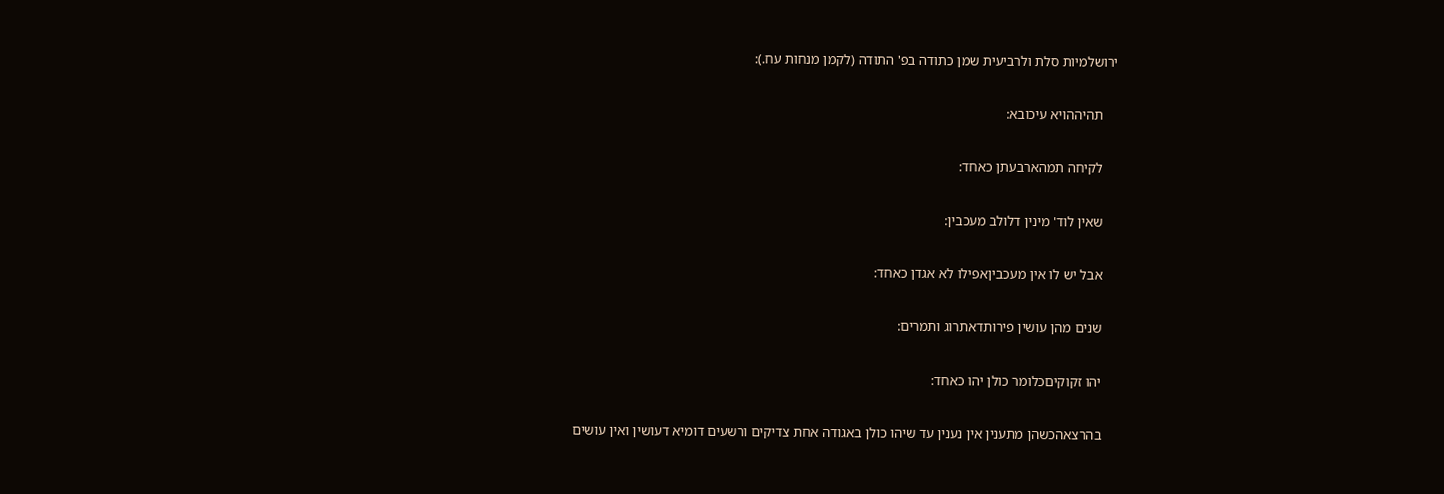ירושלמיות סלת ולרביעית שמן כתודה בפ' התודה (לקמן מנחות עח.):

    תהיההויא עיכובא:

    לקיחה תמהארבעתן כאחד:

    שאין לוד' מינין דלולב מעכבין:

    אבל יש לו אין מעכביןאפילו לא אגדן כאחד:

    שנים מהן עושין פירותדאתרוג ותמרים:

    יהו זקוקיםכלומר כולן יהו כאחד:

    בהרצאהכשהן מתענין אין נענין עד שיהו כולן באגודה אחת צדיקים ורשעים דומיא דעושין ואין עושים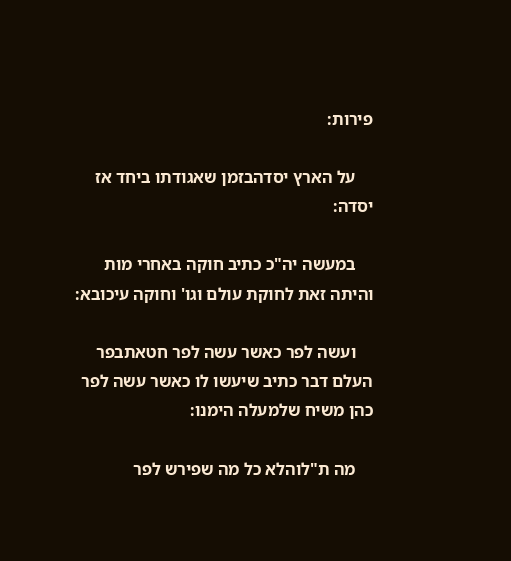פירות:

    על הארץ יסדהבזמן שאגודתו ביחד אז יסדה:

    במעשה יה"כ כתיב חוקה באחרי מות והיתה זאת לחוקת עולם וגו' וחוקה עיכובא:

    ועשה לפר כאשר עשה לפר חטאתבפר העלם דבר כתיב שיעשו לו כאשר עשה לפר כהן משיח שלמעלה הימנו:

    מה ת"לוהלא כל מה שפירש לפר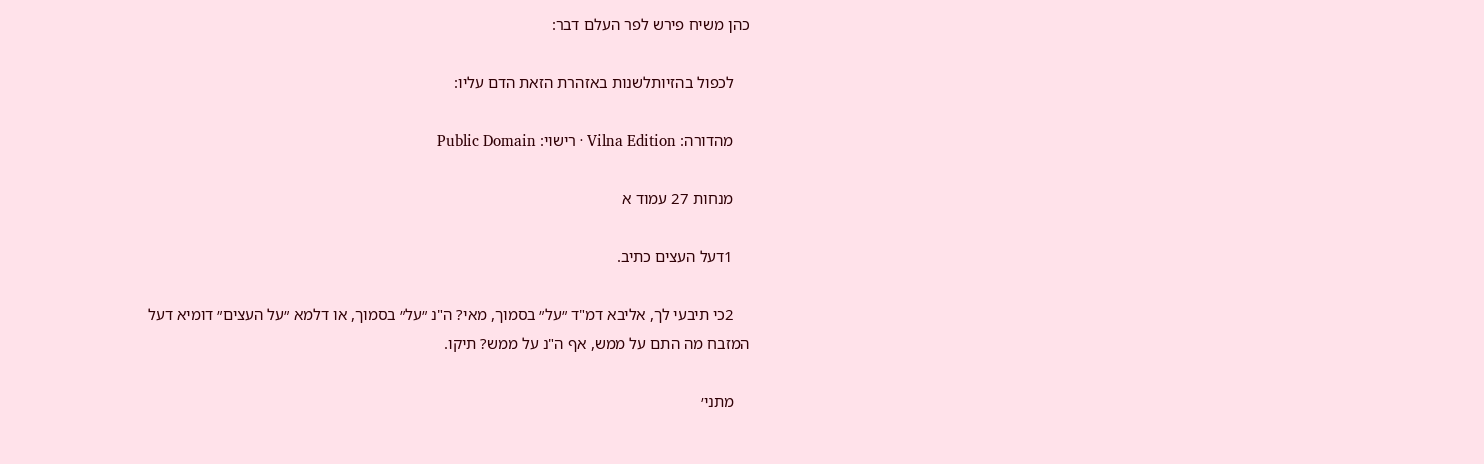כהן משיח פירש לפר העלם דבר:

    לכפול בהזיותלשנות באזהרת הזאת הדם עליו:

    מהדורה: Vilna Edition · רישוי: Public Domain

    מנחות 27 עמוד א

    1דעל העצים כתיב.

    2כי תיבעי לך, אליבא דמ"ד ״על״ בסמוך, מאי? ה"נ ״על״ בסמוך, או דלמא ״על העצים״ דומיא דעל המזבח מה התם על ממש, אף ה"נ על ממש? תיקו.

    מתני׳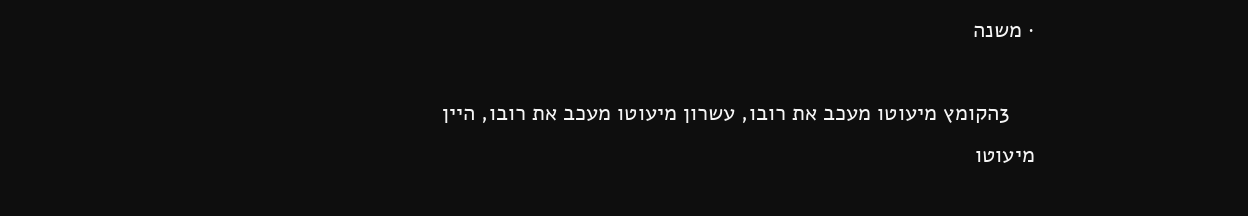· משנה

    3הקומץ מיעוטו מעכב את רובו, עשרון מיעוטו מעכב את רובו, היין מיעוטו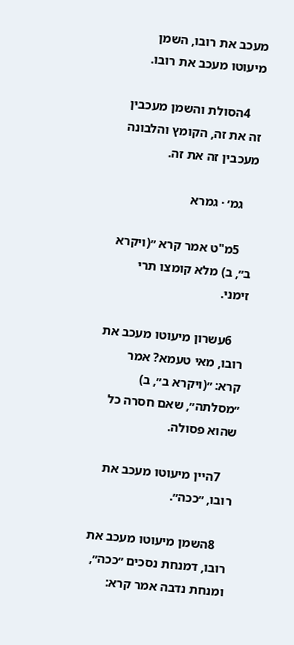מעכב את רובו, השמן מיעוטו מעכב את רובו.

    4הסולת והשמן מעכבין זה את זה, הקומץ והלבונה מעכבין זה את זה.

    גמ׳ · גמרא

    5מ"ט אמר קרא ״(ויקרא ב״, ב) מלא קומצו תרי זימני.

    6עשרון מיעוטו מעכב את רובו, מאי טעמא? אמר קרא: ״(ויקרא ב״, ב) ״מסלתה״, שאם חסרה כל שהוא פסולה.

    7היין מיעוטו מעכב את רובו, ״ככה״.

    8השמן מיעוטו מעכב את רובו, דמנחת נסכים ״ככה״, ומנחת נדבה אמר קרא: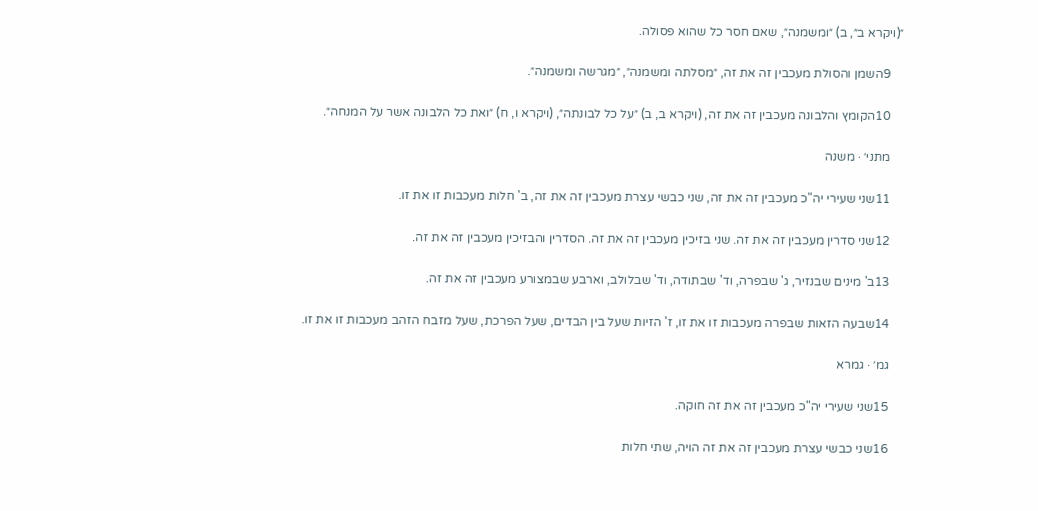״(ויקרא ב״, ב) ״ומשמנה״, שאם חסר כל שהוא פסולה.

    9השמן והסולת מעכבין זה את זה, ״מסלתה ומשמנה״, ״מגרשה ומשמנה״.

    10הקומץ והלבונה מעכבין זה את זה, (ויקרא ב, ב) ״על כל לבונתה״, (ויקרא ו, ח) ״ואת כל הלבונה אשר על המנחה״.

    מתני׳ · משנה

    11שני שעירי יה"כ מעכבין זה את זה, שני כבשי עצרת מעכבין זה את זה, ב' חלות מעכבות זו את זו.

    12שני סדרין מעכבין זה את זה. שני בזיכין מעכבין זה את זה. הסדרין והבזיכין מעכבין זה את זה.

    13ב' מינים שבנזיר, ג' שבפרה, וד' שבתודה, וד' שבלולב, וארבע שבמצורע מעכבין זה את זה.

    14שבעה הזאות שבפרה מעכבות זו את זו, ז' הזיות שעל בין הבדים, שעל הפרכת, שעל מזבח הזהב מעכבות זו את זו.

    גמ׳ · גמרא

    15שני שעירי יה"כ מעכבין זה את זה חוקה.

    16שני כבשי עצרת מעכבין זה את זה הויה, שתי חלות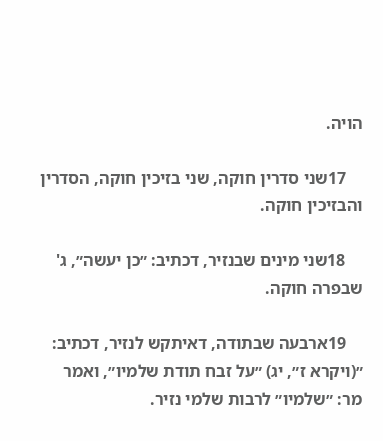הויה.

    17שני סדרין חוקה, שני בזיכין חוקה, הסדרין והבזיכין חוקה.

    18שני מינים שבנזיר, דכתיב: ״כן יעשה״, ג' שבפרה חוקה.

    19ארבעה שבתודה, דאיתקש לנזיר, דכתיב: ״(ויקרא ז״, יג) ״על זבח תודת שלמיו״, ואמר מר: ״שלמיו״ לרבות שלמי נזיר.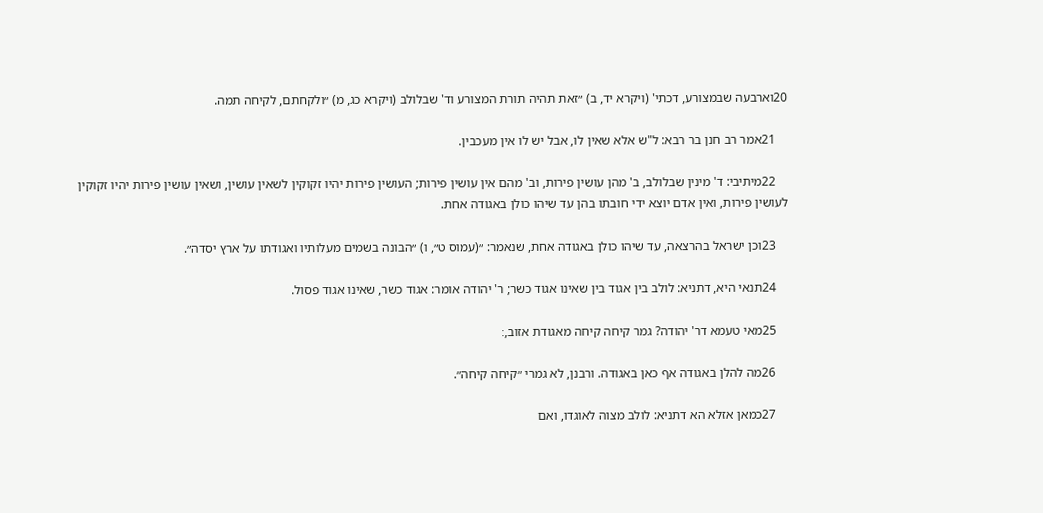20וארבעה שבמצורע, דכתי' (ויקרא יד, ב) ״זאת תהיה תורת המצורע וד' שבלולב (ויקרא כג, מ) ״ולקחתם, לקיחה תמה.

    21אמר רב חנן בר רבא: ל"ש אלא שאין לו, אבל יש לו אין מעכבין.

    22מיתיבי: ד' מינין שבלולב, ב' מהן עושין פירות, וב' מהם אין עושין פירות; העושין פירות יהיו זקוקין לשאין עושין, ושאין עושין פירות יהיו זקוקין לעושין פירות, ואין אדם יוצא ידי חובתו בהן עד שיהו כולן באגודה אחת.

    23וכן ישראל בהרצאה, עד שיהו כולן באגודה אחת, שנאמר: ״(עמוס ט״, ו) ״הבונה בשמים מעלותיו ואגודתו על ארץ יסדה״.

    24תנאי היא, דתניא: לולב בין אגוד בין שאינו אגוד כשר; ר' יהודה אומר: אגוד כשר, שאינו אגוד פסול.

    25מאי טעמא דר' יהודה? גמר קיחה קיחה מאגודת אזוב,׃

    26מה להלן באגודה אף כאן באגודה. ורבנן, לא גמרי ״קיחה קיחה״.

    27כמאן אזלא הא דתניא: לולב מצוה לאוגדו, ואם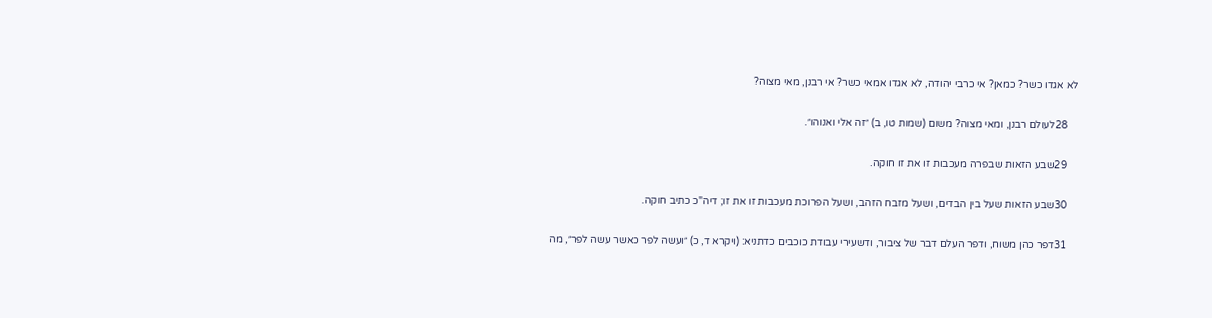לא אגדו כשר? כמאן? אי כרבי יהודה, לא אגדו אמאי כשר? אי רבנן, מאי מצוה?

    28לעולם רבנן, ומאי מצוה? משום (שמות טו, ב) ״זה אלי ואנוהו״.

    29שבע הזאות שבפרה מעכבות זו את זו חוקה.

    30שבע הזאות שעל בין הבדים, ושעל מזבח הזהב, ושעל הפרוכת מעכבות זו את זו; דיה"כ כתיב חוקה.

    31דפר כהן משוח, ודפר העלם דבר של ציבור, ודשעירי עבודת כוכבים כדתניא: (ויקרא ד, כ) ״ועשה לפר כאשר עשה לפר״, מה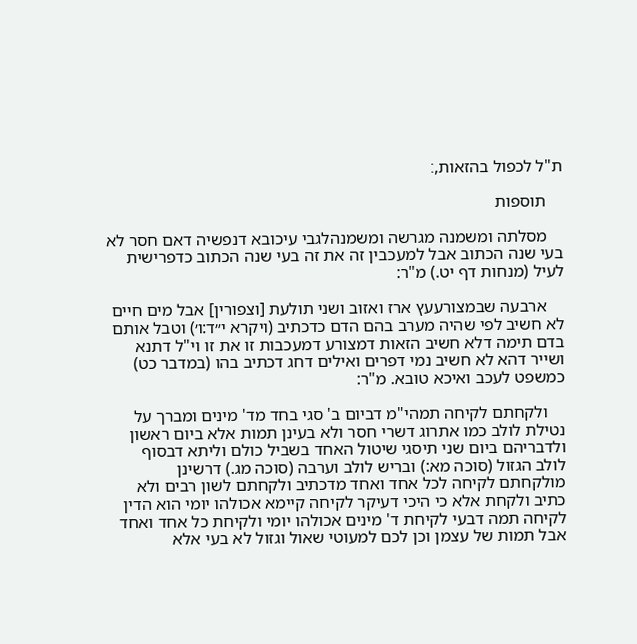ת"ל לכפול בהזאות,׃

    תוספות

    מסלתה ומשמנה מגרשה ומשמנהלגבי עיכובא דנפשיה דאם חסר לא בעי שנה הכתוב אבל למעכבין זה את זה בעי שנה הכתוב כדפרישית לעיל (מנחות דף יט.) מ"ר:

    ארבעה שבמצורעעץ ארז ואזוב ושני תולעת [וצפורין] אבל מים חיים לא חשיב לפי שהיה מערב בהם הדם כדכתיב (ויקרא י״ד:ו׳) וטבל אותם בדם תימה דלא חשיב הזאות דמצורע דמעכבות זו את זו וי"ל דתנא ושייר דהא לא חשיב נמי דפרים ואילים דחג דכתיב בהו (במדבר כט) כמשפט לעכב ואיכא טובא. מ"ר:

    ולקחתם לקיחה תמהי"מ דביום ב' סגי בחד מד' מינים ומברך על נטילת לולב כמו אתרוג דשרי חסר ולא בעינן תמות אלא ביום ראשון ולדבריהם ביום שני תיסגי שיטול האחד בשביל כולם וליתא דבסוף לולב הגזול (סוכה מא:) ובריש לולב וערבה (סוכה מג.) דרשינן מולקחתם לקיחה לכל אחד ואחד מדכתיב ולקחתם לשון רבים ולא כתיב ולקחת אלא כי היכי דעיקר לקיחה קיימא אכולהו יומי הוא הדין לקיחה תמה דבעי לקיחת ד' מינים אכולהו יומי ולקיחת כל אחד ואחד אבל תמות של עצמן וכן לכם למעוטי שאול וגזול לא בעי אלא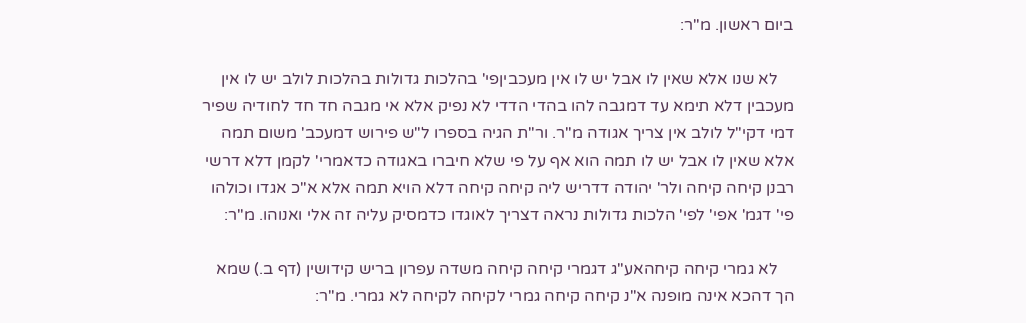ביום ראשון. מ"ר:

    לא שנו אלא שאין לו אבל יש לו אין מעכביןפי' בהלכות גדולות בהלכות לולב יש לו אין מעכבין דלא תימא עד דמגבה להו בהדי הדדי לא נפיק אלא אי מגבה חד חד לחודיה שפיר דמי דקי"ל לולב אין צריך אגודה מ"ר. ור"ת הגיה בספרו ל"ש פירוש דמעכב' משום תמה אלא שאין לו אבל יש לו תמה הוא אף על פי שלא חיברו באגודה כדאמרי' לקמן דלא דרשי רבנן קיחה קיחה ולר' יהודה דדריש ליה קיחה קיחה דלא הויא תמה אלא א"כ אגדו וכולהו פי' דגמ' אפי' לפי' הלכות גדולות נראה דצריך לאוגדו כדמסיק עליה זה אלי ואנוהו. מ"ר:

    לא גמרי קיחה קיחהאע"ג דגמרי קיחה קיחה משדה עפרון בריש קידושין (דף ב.) שמא הך דהכא אינה מופנה א"נ קיחה קיחה גמרי לקיחה לקיחה לא גמרי. מ"ר: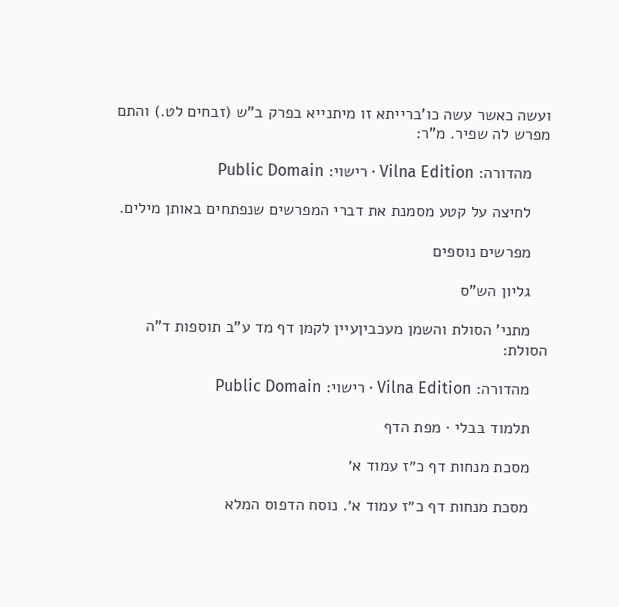ועשה כאשר עשה כו'ברייתא זו מיתנייא בפרק ב"ש (זבחים לט.) והתם מפרש לה שפיר. מ"ר:

    מהדורה: Vilna Edition · רישוי: Public Domain

    לחיצה על קטע מסמנת את דברי המפרשים שנפתחים באותן מילים.

    מפרשים נוספים

    גליון הש"ס

    מתני' הסולת והשמן מעכביןעיין לקמן דף מד ע"ב תוספות ד"ה הסולת:

    מהדורה: Vilna Edition · רישוי: Public Domain

    תלמוד בבלי · מפת הדף

    מסכת מנחות דף כ״ז עמוד א׳

    מסכת מנחות דף כ״ז עמוד א׳. נוסח הדפוס המלא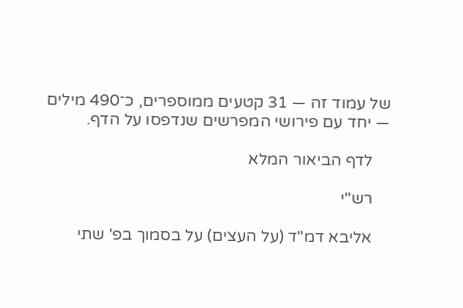של עמוד זה — 31 קטעים ממוספרים, כ־490 מילים — יחד עם פירושי המפרשים שנדפסו על הדף.

    לדף הביאור המלא

    רש"י

    אליבא דמ"ד (על העצים) על בסמוך בפ' שתי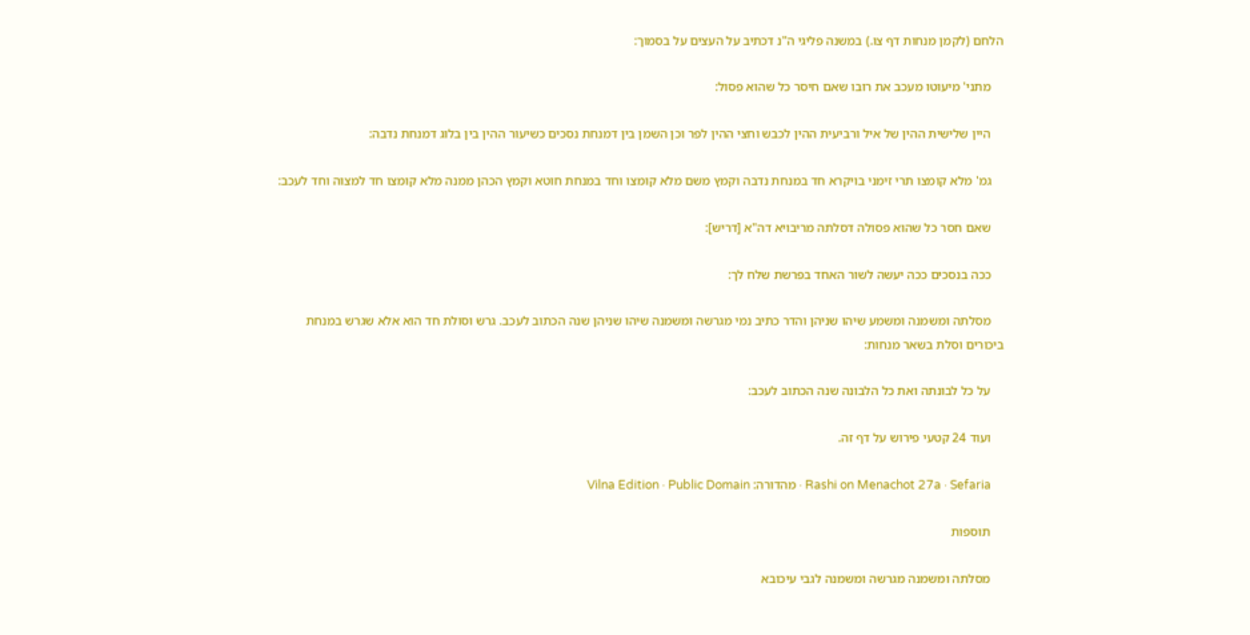הלחם (לקמן מנחות דף צו.) במשנה פליגי ה"נ דכתיב על העצים על בסמוך:

    מתני' מיעוטו מעכב את רובו שאם חיסר כל שהוא פסול:

    היין שלישית ההין של איל ורביעית ההין לכבש וחצי ההין לפר וכן השמן בין דמנחת נסכים כשיעור ההין בין בלוג דמנחת נדבה:

    גמ' מלא קומצו תרי זימני בויקרא חד במנחת נדבה וקמץ משם מלא קומצו וחד במנחת חוטא וקמץ הכהן ממנה מלא קומצו חד למצוה וחד לעכב:

    שאם חסר כל שהוא פסולה דסלתה מריבויא דה"א [דריש]:

    ככה בנסכים ככה יעשה לשור האחד בפרשת שלח לך:

    מסלתה ומשמנה ומשמע שיהו שניהן והדר כתיב נמי מגרשה ומשמנה שיהו שניהן שנה הכתוב לעכב. גרש וסולת חד הוא אלא שגרש במנחת ביכורים וסלת בשאר מנחות:

    על כל לבונתה ואת כל הלבונה שנה הכתוב לעכב:

    ועוד 24 קטעי פירוש על דף זה.

    Rashi on Menachot 27a · Sefaria · מהדורה: Vilna Edition · Public Domain

    תוספות

    מסלתה ומשמנה מגרשה ומשמנה לגבי עיכובא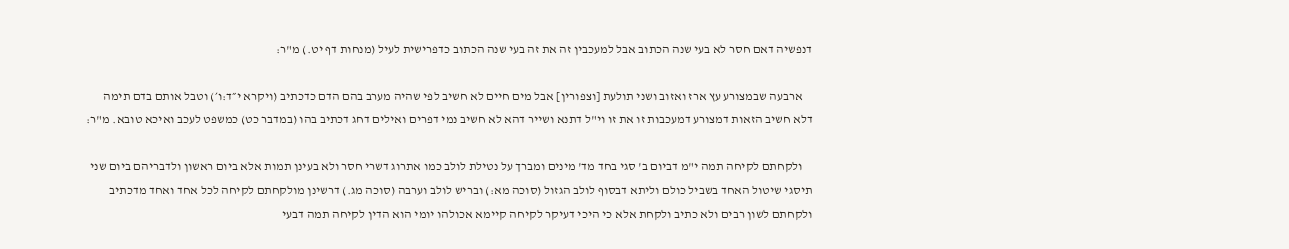דנפשיה דאם חסר לא בעי שנה הכתוב אבל למעכבין זה את זה בעי שנה הכתוב כדפרישית לעיל (מנחות דף יט.) מ"ר:

    ארבעה שבמצורע עץ ארז ואזוב ושני תולעת [וצפורין] אבל מים חיים לא חשיב לפי שהיה מערב בהם הדם כדכתיב (ויקרא י״ד:ו׳) וטבל אותם בדם תימה דלא חשיב הזאות דמצורע דמעכבות זו את זו וי"ל דתנא ושייר דהא לא חשיב נמי דפרים ואילים דחג דכתיב בהו (במדבר כט) כמשפט לעכב ואיכא טובא. מ"ר:

    ולקחתם לקיחה תמה י"מ דביום ב' סגי בחד מד' מינים ומברך על נטילת לולב כמו אתרוג דשרי חסר ולא בעינן תמות אלא ביום ראשון ולדבריהם ביום שני תיסגי שיטול האחד בשביל כולם וליתא דבסוף לולב הגזול (סוכה מא:) ובריש לולב וערבה (סוכה מג.) דרשינן מולקחתם לקיחה לכל אחד ואחד מדכתיב ולקחתם לשון רבים ולא כתיב ולקחת אלא כי היכי דעיקר לקיחה קיימא אכולהו יומי הוא הדין לקיחה תמה דבעי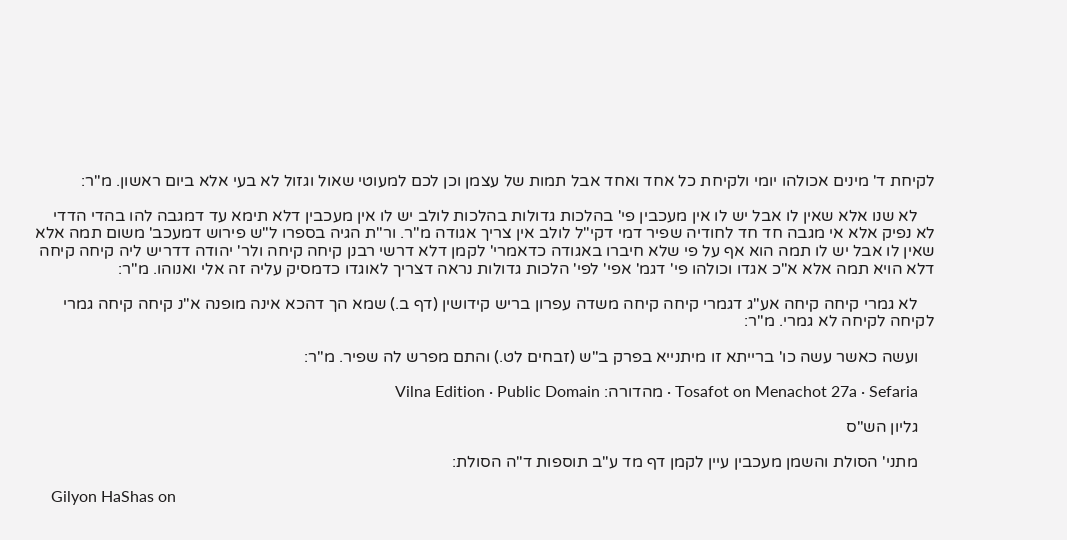לקיחת ד' מינים אכולהו יומי ולקיחת כל אחד ואחד אבל תמות של עצמן וכן לכם למעוטי שאול וגזול לא בעי אלא ביום ראשון. מ"ר:

    לא שנו אלא שאין לו אבל יש לו אין מעכבין פי' בהלכות גדולות בהלכות לולב יש לו אין מעכבין דלא תימא עד דמגבה להו בהדי הדדי לא נפיק אלא אי מגבה חד חד לחודיה שפיר דמי דקי"ל לולב אין צריך אגודה מ"ר. ור"ת הגיה בספרו ל"ש פירוש דמעכב' משום תמה אלא שאין לו אבל יש לו תמה הוא אף על פי שלא חיברו באגודה כדאמרי' לקמן דלא דרשי רבנן קיחה קיחה ולר' יהודה דדריש ליה קיחה קיחה דלא הויא תמה אלא א"כ אגדו וכולהו פי' דגמ' אפי' לפי' הלכות גדולות נראה דצריך לאוגדו כדמסיק עליה זה אלי ואנוהו. מ"ר:

    לא גמרי קיחה קיחה אע"ג דגמרי קיחה קיחה משדה עפרון בריש קידושין (דף ב.) שמא הך דהכא אינה מופנה א"נ קיחה קיחה גמרי לקיחה לקיחה לא גמרי. מ"ר:

    ועשה כאשר עשה כו' ברייתא זו מיתנייא בפרק ב"ש (זבחים לט.) והתם מפרש לה שפיר. מ"ר:

    Tosafot on Menachot 27a · Sefaria · מהדורה: Vilna Edition · Public Domain

    גליון הש"ס

    מתני' הסולת והשמן מעכבין עיין לקמן דף מד ע"ב תוספות ד"ה הסולת:

    Gilyon HaShas on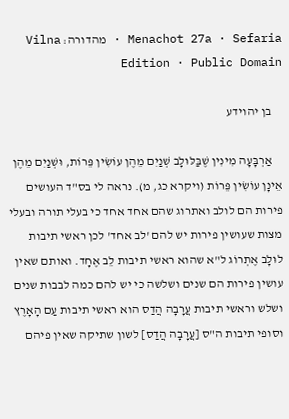Menachot 27a · Sefaria · מהדורה: Vilna Edition · Public Domain

    בן יהוידע

    אַרְבָּעָה מִינִין שֶׁבַּלּוּלָב שְׁנַיִם מֵהֶן עוֹשִׂין פֵּרוֹת, וּשְׁנַיִם מֵהֶן אֵינָן עוֹשִׂין פֵּרוֹת (ויקרא כג, מ). נראה לי בס"ד העושים פירות הם לולב ואתרוג שהם אחד אחד כי בעלי תורה ובעלי מצות שעושין פירות יש להם 'לב אחד' לכן ראשי תיבות לוּלָב אֶתְרוֹג ל"א שהוא ראשי תיבות לֵב אֶחָד. ואותם שאין עושין פירות הם שנים ושלשה כי יש להם כמה לבבות שנים ושלש וראשי תיבות עֲרָבָה הֲדַס הוא ראשי תיבות עַם הָאָרֶץ וסופי תיבות ה"ס [עֲרָבָה הֲדַס] לשון שתיקה שאין פיהם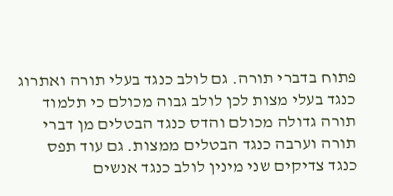פתוח בדברי תורה. גם לולב כנגד בעלי תורה ואתרוג כנגד בעלי מצות לכן לולב גבוה מכולם כי תלמוד תורה גדולה מכולם והדס כנגד הבטלים מן דברי תורה וערבה כנגד הבטלים ממצות. גם עוד תפס כנגד צדיקים שני מינין לולב כנגד אנשים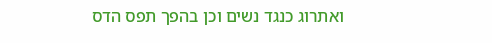ואתרוג כנגד נשים וכן בהפך תפס הדס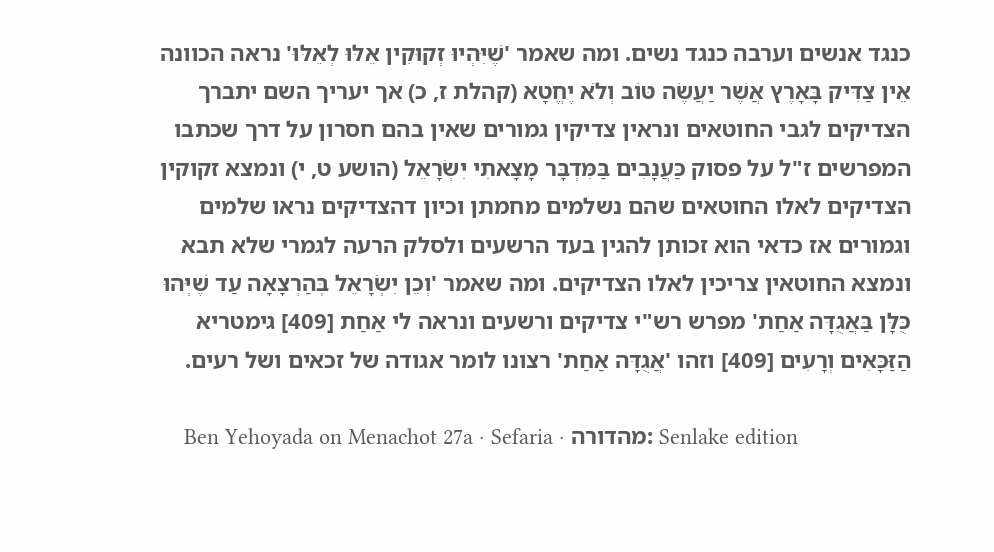כנגד אנשים וערבה כנגד נשים. ומה שאמר 'שֶׁיִּהְיוּ זְקוּקִין אֵלּוּ לְאֵלּוּ' נראה הכוונה אֵין צַדִּיק בָּאָרֶץ אֲשֶׁר יַעֲשֶׂה טּוֹב וְלֹא יֶחֱטָא (קהלת ז, כ) אך יעריך השם יתברך הצדיקים לגבי החוטאים ונראין צדיקין גמורים שאין בהם חסרון על דרך שכתבו המפרשים ז"ל על פסוק כַּעֲנָבִים בַּמִּדְבָּר מָצָאתִי יִשְׂרָאֵל (הושע ט, י) ונמצא זקוקין הצדיקים לאלו החוטאים שהם נשלמים מחמתן וכיון דהצדיקים נראו שלמים וגמורים אז כדאי הוא זכותן להגין בעד הרשעים ולסלק הרעה לגמרי שלא תבא ונמצא החוטאין צריכין לאלו הצדיקים. ומה שאמר 'וְכֵן יִשְׂרָאֵל בְּהַרְצָאָה עַד שֶׁיְּהוּ כֻּלָּן בַּאֲגֻדָּה אַחַת' מפרש רש"י צדיקים ורשעים ונראה לי אַחַת [409] גימטריא הַזַּכָּאִים וְרָעִים [409] וזהו 'אֲגֻדָּה אַחַת' רצונו לומר אגודה של זכאים ושל רעים.

    Ben Yehoyada on Menachot 27a · Sefaria · מהדורה: Senlake edition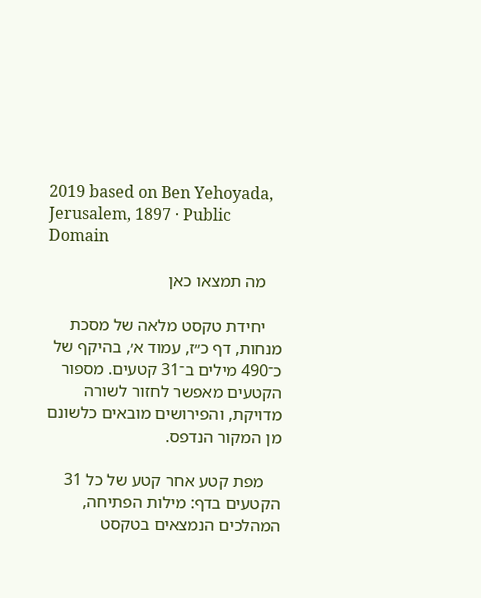2019 based on Ben Yehoyada, Jerusalem, 1897 · Public Domain

    מה תמצאו כאן

    יחידת טקסט מלאה של מסכת מנחות, דף כ״ז, עמוד א׳, בהיקף של כ־490 מילים ב־31 קטעים. מספור הקטעים מאפשר לחזור לשורה מדויקת, והפירושים מובאים כלשונם מן המקור הנדפס.

    מפת קטע אחר קטע של כל 31 הקטעים בדף: מילות הפתיחה, המהלכים הנמצאים בטקסט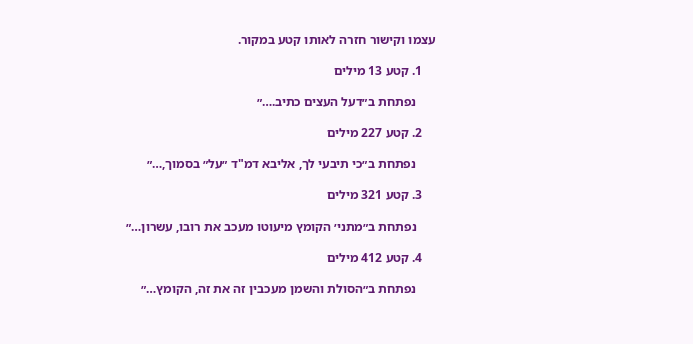עצמו וקישור חזרה לאותו קטע במקור.

    1. קטע 13 מילים

      נפתחת ב״דעל העצים כתיב.…״

    2. קטע 227 מילים

      נפתחת ב״כי תיבעי לך, אליבא דמ"ד ״על״ בסמוך,…״

    3. קטע 321 מילים

      נפתחת ב״מתני׳ הקומץ מיעוטו מעכב את רובו, עשרון…״

    4. קטע 412 מילים

      נפתחת ב״הסולת והשמן מעכבין זה את זה, הקומץ…״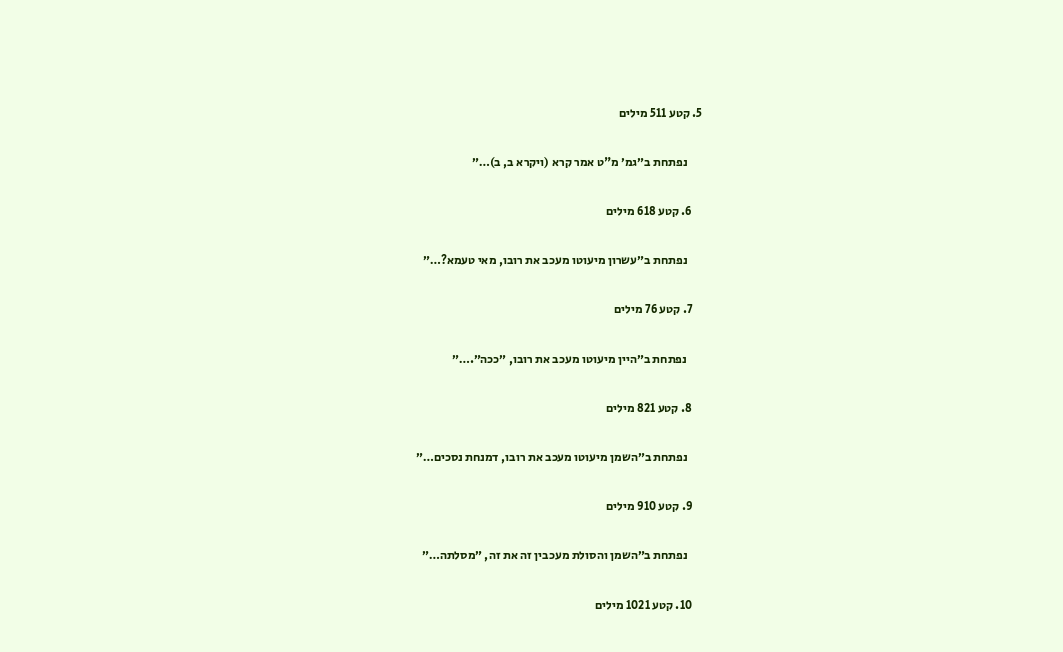5. קטע 511 מילים

      נפתחת ב״גמ׳ מ"ט אמר קרא (ויקרא ב, ב)…״

    6. קטע 618 מילים

      נפתחת ב״עשרון מיעוטו מעכב את רובו, מאי טעמא?…״

    7. קטע 76 מילים

      נפתחת ב״היין מיעוטו מעכב את רובו, ״ככה״.…״

    8. קטע 821 מילים

      נפתחת ב״השמן מיעוטו מעכב את רובו, דמנחת נסכים…״

    9. קטע 910 מילים

      נפתחת ב״השמן והסולת מעכבין זה את זה, ״מסלתה…״

    10. קטע 1021 מילים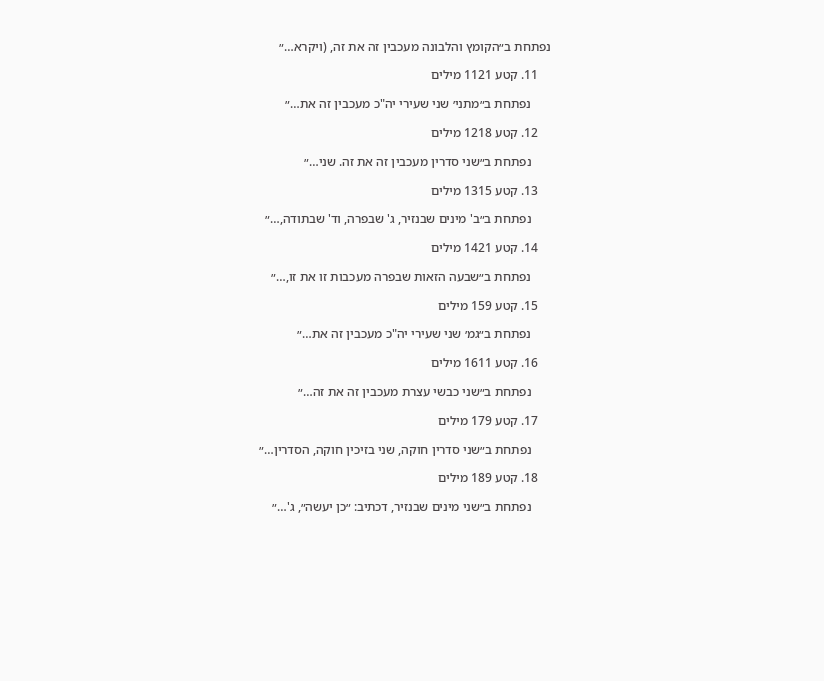נפתחת ב״הקומץ והלבונה מעכבין זה את זה, (ויקרא…״

    11. קטע 1121 מילים

      נפתחת ב״מתני׳ שני שעירי יה"כ מעכבין זה את…״

    12. קטע 1218 מילים

      נפתחת ב״שני סדרין מעכבין זה את זה. שני…״

    13. קטע 1315 מילים

      נפתחת ב״ב' מינים שבנזיר, ג' שבפרה, וד' שבתודה,…״

    14. קטע 1421 מילים

      נפתחת ב״שבעה הזאות שבפרה מעכבות זו את זו,…״

    15. קטע 159 מילים

      נפתחת ב״גמ׳ שני שעירי יה"כ מעכבין זה את…״

    16. קטע 1611 מילים

      נפתחת ב״שני כבשי עצרת מעכבין זה את זה…״

    17. קטע 179 מילים

      נפתחת ב״שני סדרין חוקה, שני בזיכין חוקה, הסדרין…״

    18. קטע 189 מילים

      נפתחת ב״שני מינים שבנזיר, דכתיב: ״כן יעשה״, ג'…״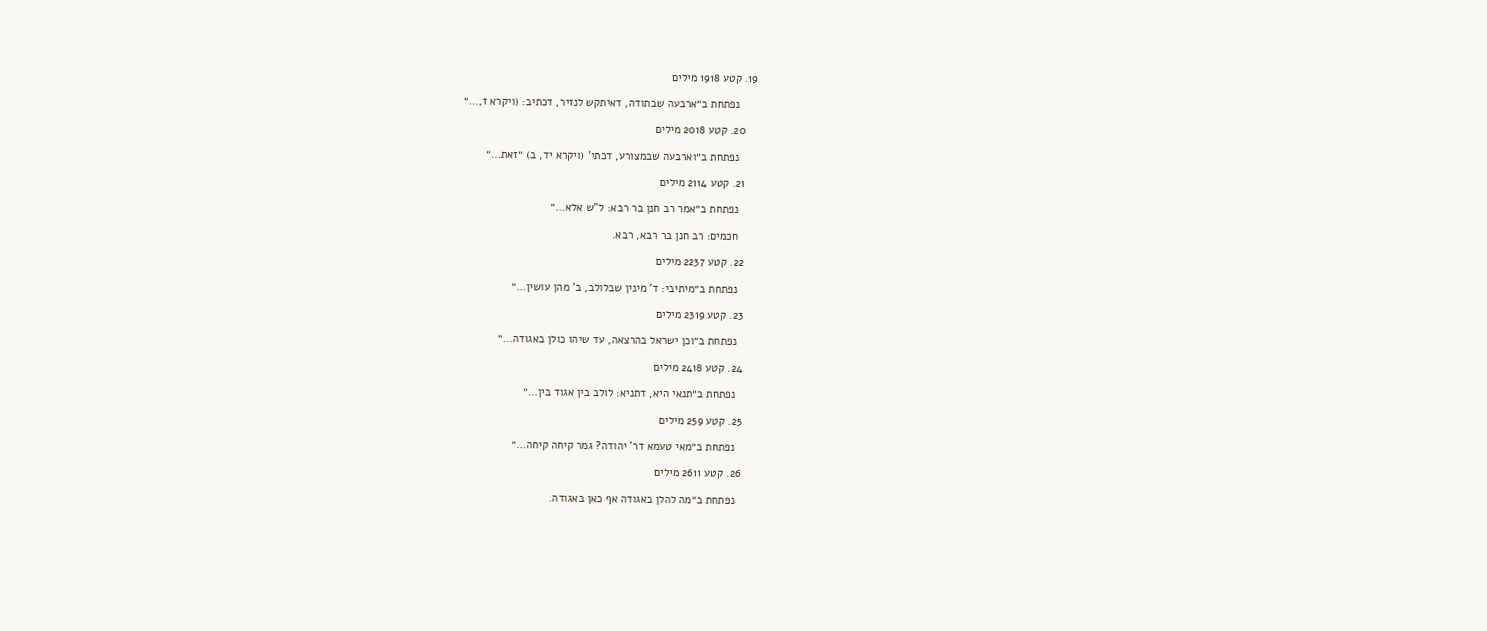19. קטע 1918 מילים

      נפתחת ב״ארבעה שבתודה, דאיתקש לנזיר, דכתיב: (ויקרא ז,…״

    20. קטע 2018 מילים

      נפתחת ב״וארבעה שבמצורע, דכתי' (ויקרא יד, ב) ״זאת…״

    21. קטע 2114 מילים

      נפתחת ב״אמר רב חנן בר רבא: ל"ש אלא…״

      חכמים: רב חנן בר רבא, רבא.

    22. קטע 2237 מילים

      נפתחת ב״מיתיבי: ד' מינין שבלולב, ב' מהן עושין…״

    23. קטע 2319 מילים

      נפתחת ב״וכן ישראל בהרצאה, עד שיהו כולן באגודה…״

    24. קטע 2418 מילים

      נפתחת ב״תנאי היא, דתניא: לולב בין אגוד בין…״

    25. קטע 259 מילים

      נפתחת ב״מאי טעמא דר' יהודה? גמר קיחה קיחה…״

    26. קטע 2611 מילים

      נפתחת ב״מה להלן באגודה אף כאן באגודה.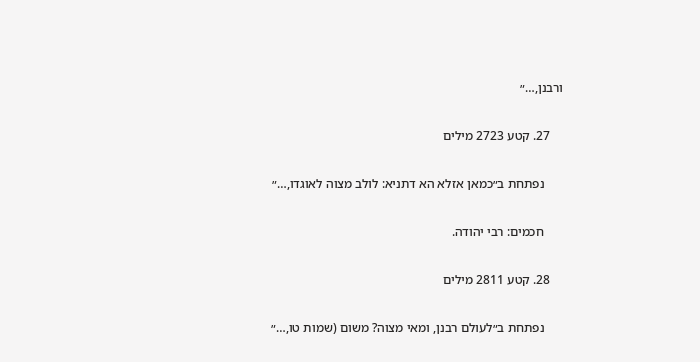ורבנן,…״

    27. קטע 2723 מילים

      נפתחת ב״כמאן אזלא הא דתניא: לולב מצוה לאוגדו,…״

      חכמים: רבי יהודה.

    28. קטע 2811 מילים

      נפתחת ב״לעולם רבנן, ומאי מצוה? משום (שמות טו,…״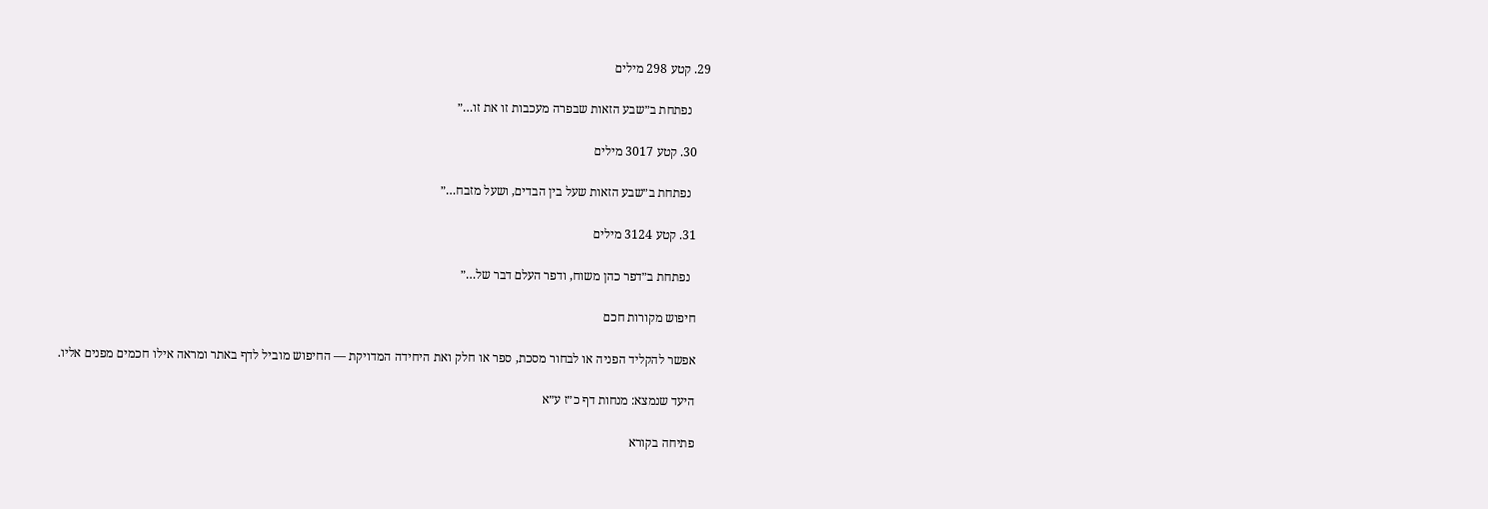29. קטע 298 מילים

      נפתחת ב״שבע הזאות שבפרה מעכבות זו את זו…״

    30. קטע 3017 מילים

      נפתחת ב״שבע הזאות שעל בין הבדים, ושעל מזבח…״

    31. קטע 3124 מילים

      נפתחת ב״דפר כהן משוח, ודפר העלם דבר של…״

    חיפוש מקורות חכם

    אפשר להקליד הפניה או לבחור מסכת, ספר או חלק ואת היחידה המדויקת — החיפוש מוביל לדף באתר ומראה אילו חכמים מפנים אליו.

    היעד שנמצא: מנחות דף כ״ז ע״א

    פתיחה בקורא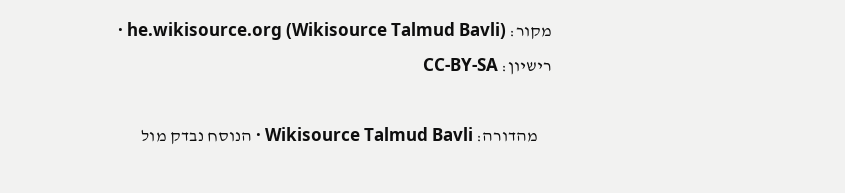מקור: he.wikisource.org (Wikisource Talmud Bavli) · רישיון: CC-BY-SA

    מהדורה: Wikisource Talmud Bavli · הנוסח נבדק מול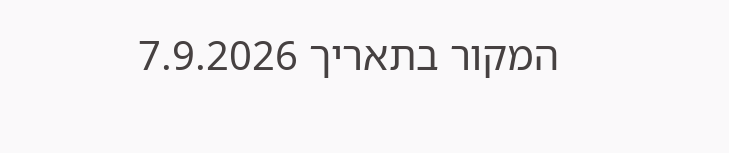המקור בתאריך 7.9.2026